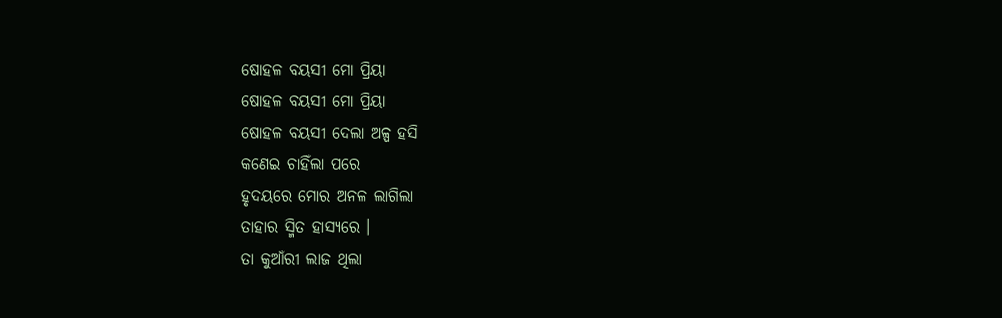ଷୋହଳ ବୟସୀ ମୋ ପ୍ରିୟା
ଷୋହଳ ବୟସୀ ମୋ ପ୍ରିୟା
ଷୋହଳ ବୟସୀ ଦେଲା ଅଳ୍ପ ହସି
କଣେଇ ଚାହିଁଲା ପରେ
ହୃଦୟରେ ମୋର ଅନଳ ଲାଗିଲା
ତାହାର ସ୍ମିତ ହାସ୍ୟରେ ।
ତା କୁଆଁରୀ ଲାଜ ଥିଲା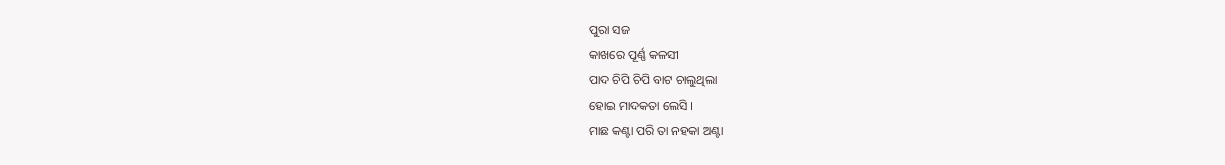ପୁରା ସଜ
କାଖରେ ପୂର୍ଣ୍ଣ କଳସୀ
ପାଦ ଚିପି ଚିପି ବାଟ ଚାଲୁଥିଲା
ହୋଇ ମାଦକତା ଲେସି ।
ମାଛ କଣ୍ଟା ପରି ତା ନହକା ଅଣ୍ଟା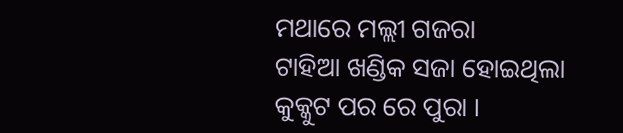ମଥାରେ ମଲ୍ଲୀ ଗଜରା
ଟାହିଆ ଖଣ୍ଡିକ ସଜା ହୋଇଥିଲା
କୁକ୍କୁଟ ପର ରେ ପୁରା ।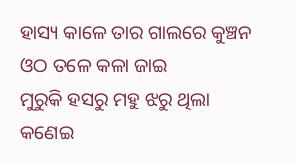ହାସ୍ୟ କାଳେ ତାର ଗାଲରେ କୁଞ୍ଚନ
ଓଠ ତଳେ କଳା ଜାଇ
ମୁରୁକି ହସରୁ ମହୁ ଝରୁ ଥିଲା
କଣେଇ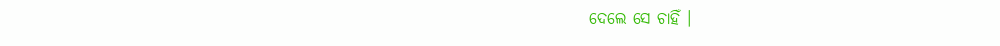ଦେଲେ ସେ ଚାହିଁ ।